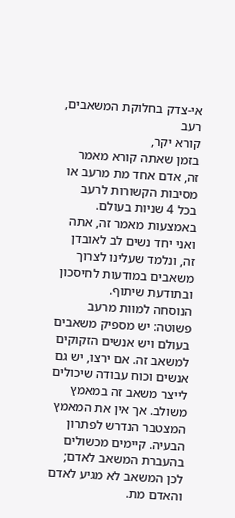אי-צדק בחלוקת המשאבים, רעב
קורא יקר,
בזמן שאתה קורא מאמר זה, אדם אחד מת מרעב או מסיבות הקשורות לרעב בכל 4 שניות בעולם. באמצעות מאמר זה, אתה ואני יחד נשים לב לאובדן זה, ונלמד שעלינו לצרוך משאבים במודעות לחיסכון ובתודעת שיתוף.
הנוסחה למוות מרעב פשוטה: יש מספיק משאבים בעולם ויש אנשים הזקוקים למשאב זה. אם ירצו, יש גם אנשים וכוח עבודה שיכולים לייצר משאב זה במאמץ משולב. אך אין את המאמץ המצטבר הנדרש לפתרון הבעיה. קיימים מכשולים בהעברת המשאב לאדם; לכן המשאב לא מגיע לאדם והאדם מת.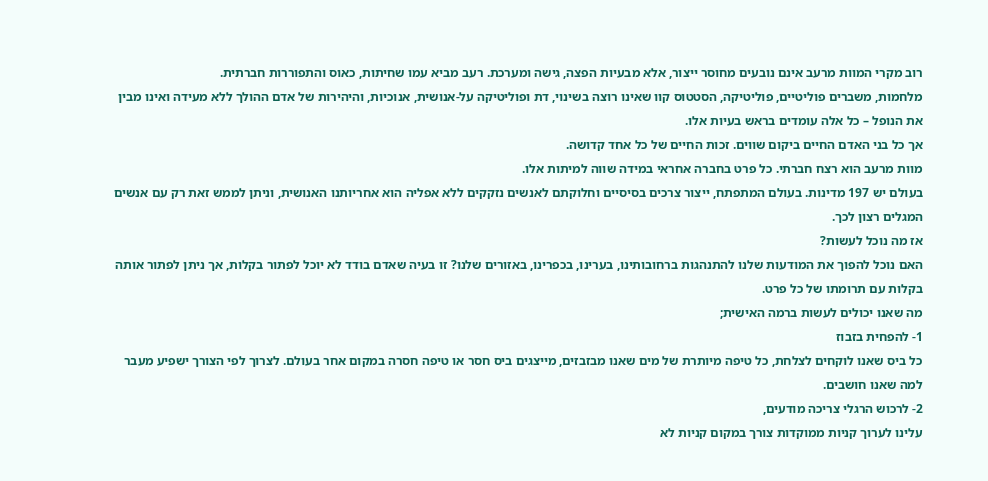רוב מקרי המוות מרעב אינם נובעים מחוסר ייצור, אלא מבעיות הפצה, גישה ומערכת. רעב מביא עמו שחיתות, כאוס והתפוררות חברתית.
מלחמות, משברים פוליטיים, פוליטיקה, הסטטוס קוו שאינו רוצה בשינוי, דת ופוליטיקה על-אנושית, אנוכיות, והיהירות של אדם ההולך ללא מעידה ואינו מבין את הנופל – כל אלה עומדים בראש בעיות אלו.
אך כל בני האדם החיים ביקום שווים. זכות החיים של כל אחד קדושה.
מוות מרעב הוא רצח חברתי. כל פרט בחברה אחראי במידה שווה למיתות אלו.
בעולם יש 197 מדינות. בעולם המתפתח, ייצור צרכים בסיסיים וחלוקתם לאנשים נזקקים ללא אפליה הוא אחריותנו האנושית, וניתן לממש זאת רק עם אנשים המגלים רצון לכך.
אז מה נוכל לעשות?
האם נוכל להפוך את המודעות שלנו להתנהגות ברחובותינו, בערינו, בכפרינו, באזורים שלנו? זו בעיה שאדם בודד לא יוכל לפתור בקלות, אך ניתן לפתור אותה בקלות עם תרומתו של כל פרט.
מה שאנו יכולים לעשות ברמה האישית;
1- להפחית בזבוז
כל ביס שאנו לוקחים לצלחת, כל טיפה מיותרת של מים שאנו מבזבזים, מייצגים ביס חסר או טיפה חסרה במקום אחר בעולם. לצרוך לפי הצורך ישפיע מעבר למה שאנו חושבים.
2- לרכוש הרגלי צריכה מודעים,
עלינו לערוך קניות ממוקדות צורך במקום קניות לא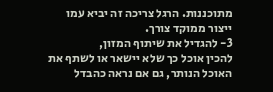מתוכננות. הרגל צריכה זה יביא עמו ייצור ממוקד צורך.
3- להגדיל את שיתוף המזון,
להכין אוכל כך שלא יישאר או לשתף את האוכל הנותר, גם אם נראה כהבדל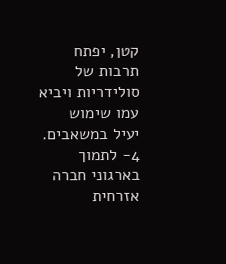קטן, יפתח תרבות של סולידריות ויביא עמו שימוש יעיל במשאבים.
4- לתמוך בארגוני חברה אזרחית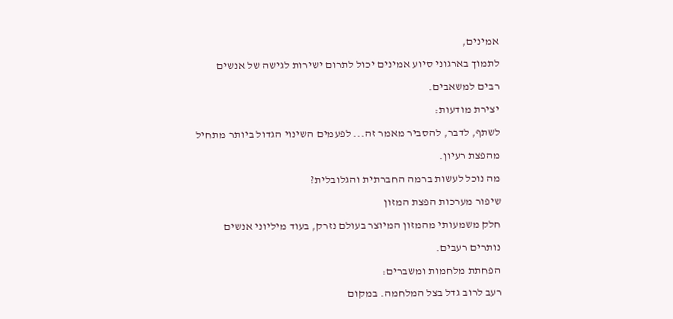אמינים,
לתמוך בארגוני סיוע אמינים יכול לתרום ישירות לגישה של אנשים רבים למשאבים.
יצירת מודעות:
לשתף, לדבר, להסביר מאמר זה... לפעמים השינוי הגדול ביותר מתחיל מהפצת רעיון.
מה נוכל לעשות ברמה החברתית והגלובלית?
שיפור מערכות הפצת המזון
חלק משמעותי מהמזון המיוצר בעולם נזרק, בעוד מיליוני אנשים נותרים רעבים.
הפחתת מלחמות ומשברים:
רעב לרוב גדל בצל המלחמה. במקום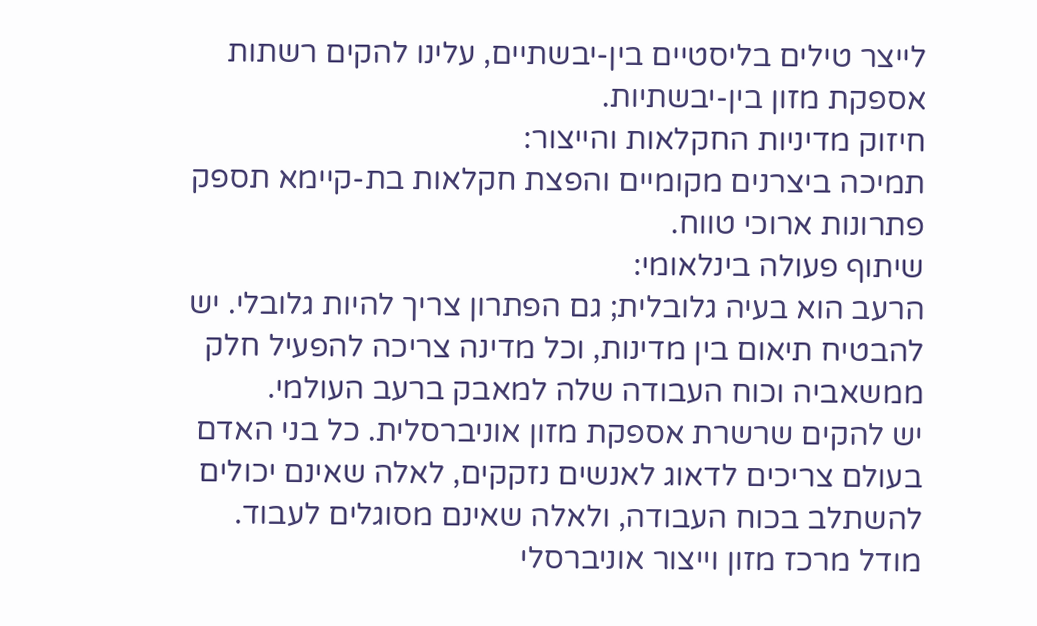לייצר טילים בליסטיים בין-יבשתיים, עלינו להקים רשתות אספקת מזון בין-יבשתיות.
חיזוק מדיניות החקלאות והייצור:
תמיכה ביצרנים מקומיים והפצת חקלאות בת-קיימא תספק פתרונות ארוכי טווח.
שיתוף פעולה בינלאומי:
הרעב הוא בעיה גלובלית; גם הפתרון צריך להיות גלובלי. יש להבטיח תיאום בין מדינות, וכל מדינה צריכה להפעיל חלק ממשאביה וכוח העבודה שלה למאבק ברעב העולמי.
יש להקים שרשרת אספקת מזון אוניברסלית. כל בני האדם בעולם צריכים לדאוג לאנשים נזקקים, לאלה שאינם יכולים להשתלב בכוח העבודה, ולאלה שאינם מסוגלים לעבוד.
מודל מרכז מזון וייצור אוניברסלי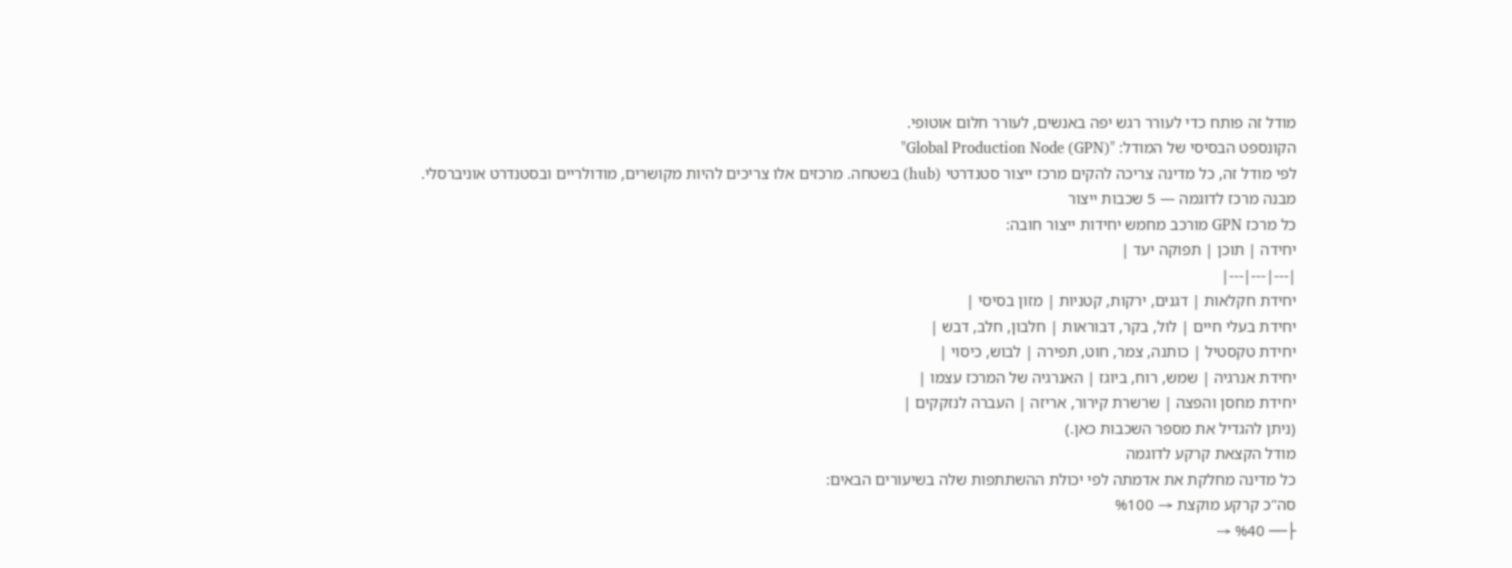מודל זה פותח כדי לעורר רגש יפה באנשים, לעורר חלום אוטופי.
הקונספט הבסיסי של המודל: "Global Production Node (GPN)"
לפי מודל זה, כל מדינה צריכה להקים מרכז ייצור סטנדרטי (hub) בשטחה. מרכזים אלו צריכים להיות מקושרים, מודולריים ובסטנדרט אוניברסלי.
מבנה מרכז לדוגמה — 5 שכבות ייצור
כל מרכז GPN מורכב מחמש יחידות ייצור חובה:
יחידה | תוכן | תפוקה יעד |
|---|---|---|
יחידת חקלאות | דגנים, ירקות, קטניות | מזון בסיסי |
יחידת בעלי חיים | לול, בקר, דבוראות | חלבון, חלב, דבש |
יחידת טקסטיל | כותנה, צמר, חוט, תפירה | לבוש, כיסוי |
יחידת אנרגיה | שמש, רוח, ביוגז | האנרגיה של המרכז עצמו |
יחידת מחסן והפצה | שרשרת קירור, אריזה | העברה לנזקקים |
(ניתן להגדיל את מספר השכבות כאן.)
מודל הקצאת קרקע לדוגמה
כל מדינה מחלקת את אדמתה לפי יכולת ההשתתפות שלה בשיעורים הבאים:
סה"כ קרקע מוקצת → %100
├── %40 →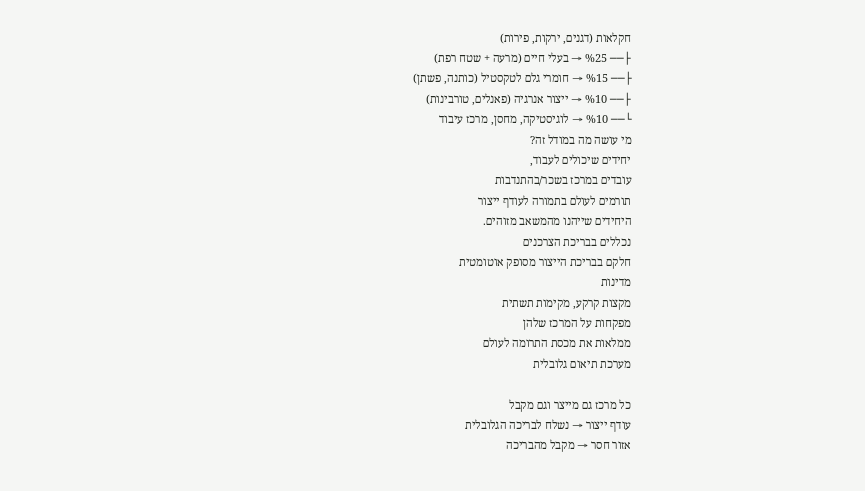חקלאות (דגנים, ירקות, פירות)
├── %25 → בעלי חיים (מרעה + שטח רפת)
├── %15 → חומרי גלם לטקסטיל (כותנה, פשתן)
├── %10 → ייצור אנרגיה (פאנלים, טורבינות)
└── %10 → לוגיסטיקה, מחסן, מרכז עיבוד
מי עושה מה במודל זה?
יחידים שיכולים לעבוד,
עובדים במרכז בשכר/בהתנדבות
תורמים לעולם בתמורה לעודף ייצור
היחידים שייהנו מהמשאב מזוהים.
נכללים בבריכת הצרכנים
חלקם בבריכת הייצור מסופק אוטומטית
מדינות
מקצות קרקע, מקימות תשתית
מפקחות על המרכז שלהן
ממלאות את מכסת התרומה לעולם
מערכת תיאום גלובלית

כל מרכז גם מייצר וגם מקבל
עודף ייצור → נשלח לבריכה הגלובלית
אזור חסר → מקבל מהבריכה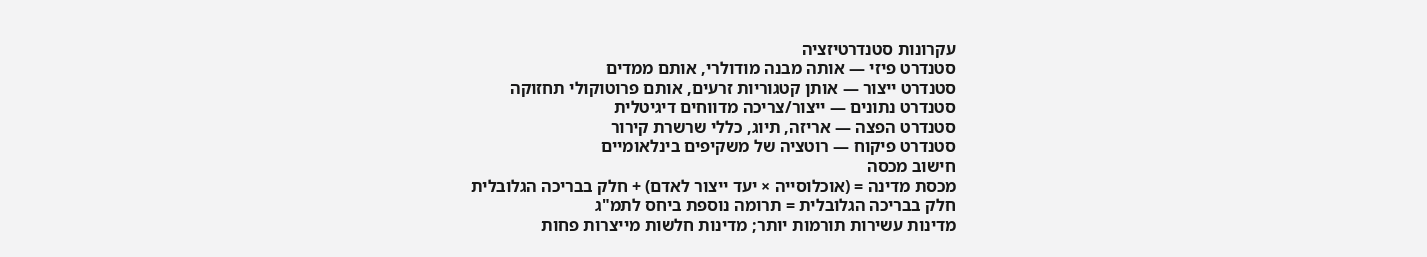עקרונות סטנדרטיזציה
סטנדרט פיזי — אותה מבנה מודולרי, אותם ממדים
סטנדרט ייצור — אותן קטגוריות זרעים, אותם פרוטוקולי תחזוקה
סטנדרט נתונים — ייצור/צריכה מדווחים דיגיטלית
סטנדרט הפצה — אריזה, תיוג, כללי שרשרת קירור
סטנדרט פיקוח — רוטציה של משקיפים בינלאומיים
חישוב מכסה
מכסת מדינה = (אוכלוסייה × יעד ייצור לאדם) + חלק בבריכה הגלובלית
חלק בבריכה הגלובלית = תרומה נוספת ביחס לתמ"ג
מדינות עשירות תורמות יותר; מדינות חלשות מייצרות פחות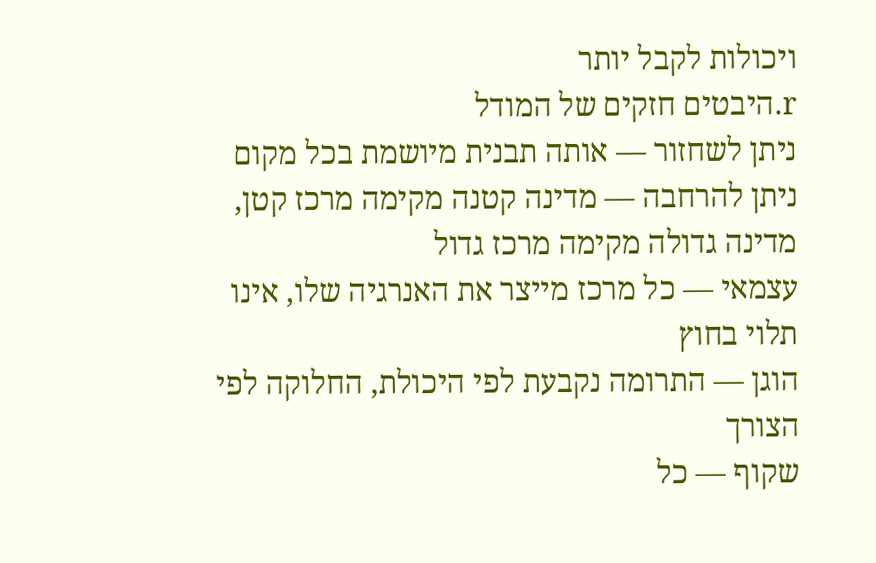ויכולות לקבל יותר
r.היבטים חזקים של המודל
ניתן לשחזור — אותה תבנית מיושמת בכל מקום
ניתן להרחבה — מדינה קטנה מקימה מרכז קטן, מדינה גדולה מקימה מרכז גדול
עצמאי — כל מרכז מייצר את האנרגיה שלו, אינו תלוי בחוץ
הוגן — התרומה נקבעת לפי היכולת, החלוקה לפי הצורך
שקוף — כל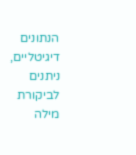הנתונים דיגיטליים, ניתנים לביקורת
מילה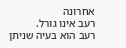אחרונה
רעב אינו גורל.
רעב הוא בעיה שניתן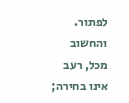לפתור.
והחשוב מכל, רעב אינו בחירה;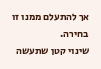אך להתעלם ממנו זו בחירה.
שינוי קטן שתעשה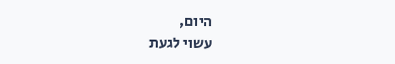היום,
עשוי לגעת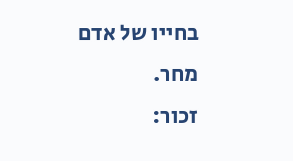בחייו של אדם מחר.
זכור: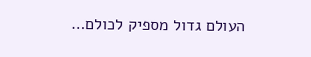העולם גדול מספיק לכולם…